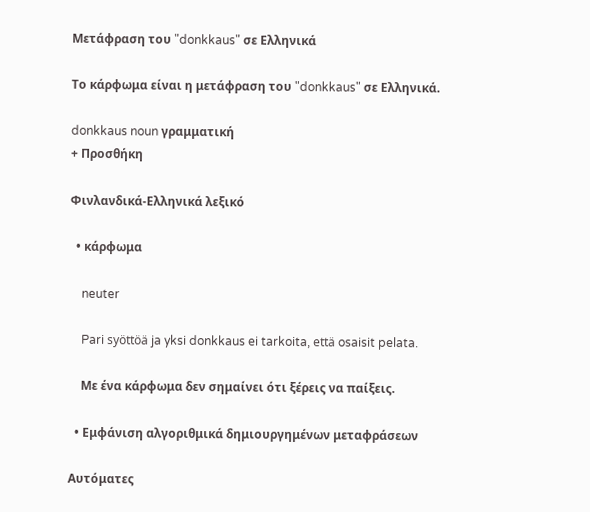Μετάφραση του "donkkaus" σε Ελληνικά

Το κάρφωμα είναι η μετάφραση του "donkkaus" σε Ελληνικά.

donkkaus noun γραμματική
+ Προσθήκη

Φινλανδικά-Ελληνικά λεξικό

  • κάρφωμα

    neuter

    Pari syöttöä ja yksi donkkaus ei tarkoita, että osaisit pelata.

    Με ένα κάρφωμα δεν σημαίνει ότι ξέρεις να παίξεις.

  • Εμφάνιση αλγοριθμικά δημιουργημένων μεταφράσεων

Αυτόματες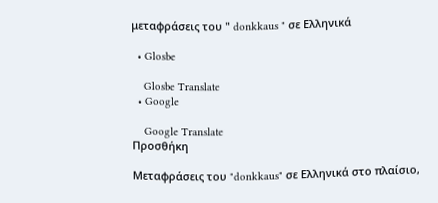μεταφράσεις του " donkkaus " σε Ελληνικά

  • Glosbe

    Glosbe Translate
  • Google

    Google Translate
Προσθήκη

Μεταφράσεις του "donkkaus" σε Ελληνικά στο πλαίσιο,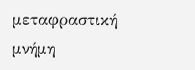μεταφραστική μνήμη